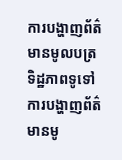ការបង្ហាញព័ត៌មានមូលបត្រ
ទិដ្ឋភាពទូទៅ
ការបង្ហាញព័ត៌មានមូ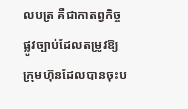លបត្រ គឺជាកាតព្វកិច្ចផ្លូវច្បាប់ដែលតម្រូវឱ្យក្រុមហ៊ុនដែលបានចុះប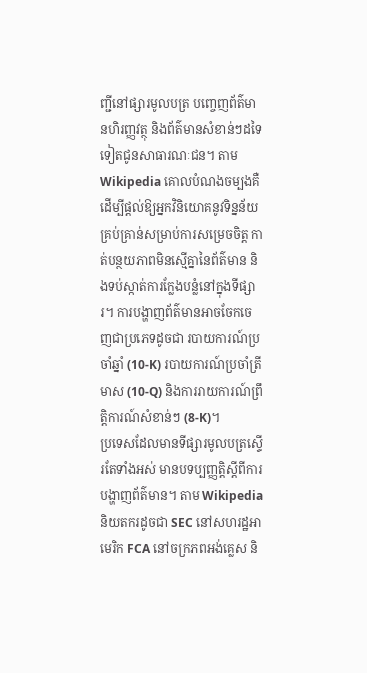ញ្ជីនៅផ្សារមូលបត្រ បញ្ចេញព័ត៌មានហិរញ្ញវត្ថុ និងព័ត៌មានសំខាន់ៗដទៃទៀតជូនសាធារណៈជន។ តាម Wikipedia គោលបំណងចម្បងគឺដើម្បីផ្តល់ឱ្យអ្នកវិនិយោគនូវទិន្នន័យគ្រប់គ្រាន់សម្រាប់ការសម្រេចចិត្ត កាត់បន្ថយភាពមិនស្មើគ្នានៃព័ត៌មាន និងទប់ស្កាត់ការក្លែងបន្លំនៅក្នុងទីផ្សារ។ ការបង្ហាញព័ត៌មានអាចចែកចេញជាប្រភេទដូចជា របាយការណ៍ប្រចាំឆ្នាំ (10-K) របាយការណ៍ប្រចាំត្រីមាស (10-Q) និងការរាយការណ៍ព្រឹត្តិការណ៍សំខាន់ៗ (8-K)។
ប្រទេសដែលមានទីផ្សារមូលបត្រស្ទើរតែទាំងអស់ មានបទប្បញ្ញត្តិស្តីពីការបង្ហាញព័ត៌មាន។ តាម Wikipedia និយតករដូចជា SEC នៅសហរដ្ឋអាមេរិក FCA នៅចក្រភពអង់គ្លេស និ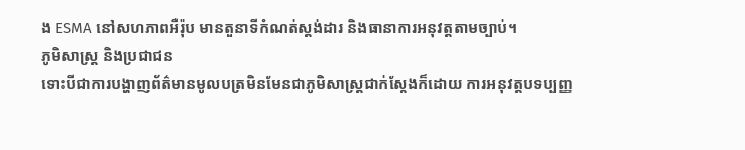ង ESMA នៅសហភាពអឺរ៉ុប មានតួនាទីកំណត់ស្តង់ដារ និងធានាការអនុវត្តតាមច្បាប់។
ភូមិសាស្ត្រ និងប្រជាជន
ទោះបីជាការបង្ហាញព័ត៌មានមូលបត្រមិនមែនជាភូមិសាស្ត្រជាក់ស្តែងក៏ដោយ ការអនុវត្តបទប្បញ្ញ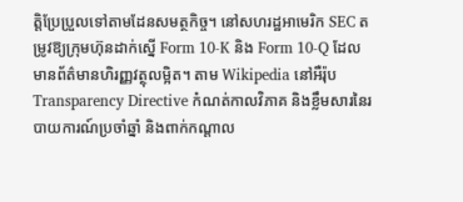ត្តិប្រែប្រួលទៅតាមដែនសមត្ថកិច្ច។ នៅសហរដ្ឋអាមេរិក SEC តម្រូវឱ្យក្រុមហ៊ុនដាក់ស្នើ Form 10-K និង Form 10-Q ដែលមានព័ត៌មានហិរញ្ញវត្ថុលម្អិត។ តាម Wikipedia នៅអឺរ៉ុប Transparency Directive កំណត់កាលវិភាគ និងខ្លឹមសារនៃរបាយការណ៍ប្រចាំឆ្នាំ និងពាក់កណ្តាល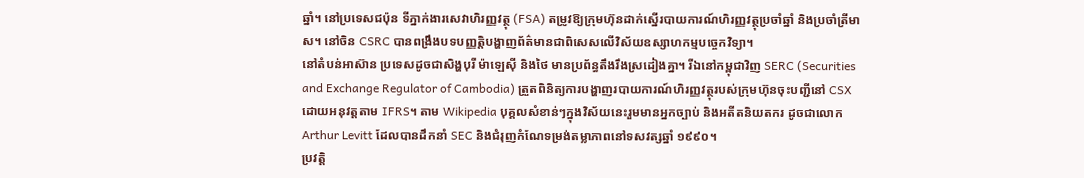ឆ្នាំ។ នៅប្រទេសជប៉ុន ទីភ្នាក់ងារសេវាហិរញ្ញវត្ថុ (FSA) តម្រូវឱ្យក្រុមហ៊ុនដាក់ស្នើរបាយការណ៍ហិរញ្ញវត្ថុប្រចាំឆ្នាំ និងប្រចាំត្រីមាស។ នៅចិន CSRC បានពង្រឹងបទបញ្ញត្តិបង្ហាញព័ត៌មានជាពិសេសលើវិស័យឧស្សាហកម្មបច្ចេកវិទ្យា។
នៅតំបន់អាស៊ាន ប្រទេសដូចជាសិង្ហបុរី ម៉ាឡេស៊ី និងថៃ មានប្រព័ន្ធតឹងរឹងស្រដៀងគ្នា។ រីឯនៅកម្ពុជាវិញ SERC (Securities and Exchange Regulator of Cambodia) ត្រួតពិនិត្យការបង្ហាញរបាយការណ៍ហិរញ្ញវត្ថុរបស់ក្រុមហ៊ុនចុះបញ្ជីនៅ CSX ដោយអនុវត្តតាម IFRS។ តាម Wikipedia បុគ្គលសំខាន់ៗក្នុងវិស័យនេះរួមមានអ្នកច្បាប់ និងអតីតនិយតករ ដូចជាលោក Arthur Levitt ដែលបានដឹកនាំ SEC និងជំរុញកំណែទម្រង់តម្លាភាពនៅទសវត្សឆ្នាំ ១៩៩០។
ប្រវត្តិ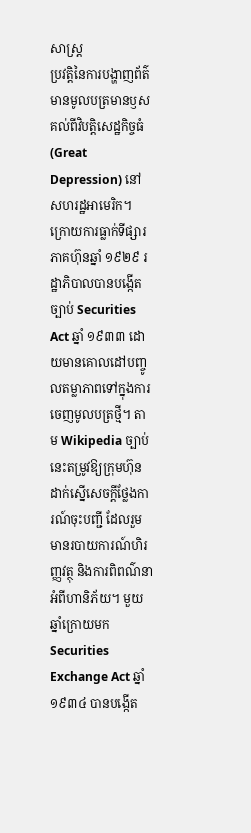សាស្ត្រ
ប្រវត្តិនៃការបង្ហាញព័ត៌មានមូលបត្រមានឫសគល់ពីវិបត្តិសេដ្ឋកិច្ចធំ (Great Depression) នៅសហរដ្ឋអាមេរិក។ ក្រោយការធ្លាក់ទីផ្សារភាគហ៊ុនឆ្នាំ ១៩២៩ រដ្ឋាភិបាលបានបង្កើតច្បាប់ Securities Act ឆ្នាំ ១៩៣៣ ដោយមានគោលដៅបញ្ចូលតម្លាភាពទៅក្នុងការចេញមូលបត្រថ្មី។ តាម Wikipedia ច្បាប់នេះតម្រូវឱ្យក្រុមហ៊ុនដាក់ស្នើសេចក្តីថ្លែងការណ៍ចុះបញ្ជី ដែលរួមមានរបាយការណ៍ហិរញ្ញវត្ថុ និងការពិពណ៌នាអំពីហានិភ័យ។ មួយឆ្នាំក្រោយមក Securities Exchange Act ឆ្នាំ ១៩៣៤ បានបង្កើត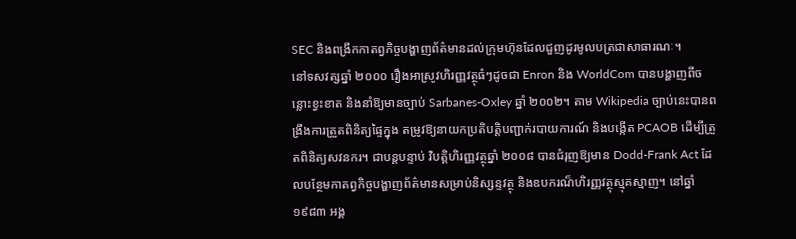SEC និងពង្រីកកាតព្វកិច្ចបង្ហាញព័ត៌មានដល់ក្រុមហ៊ុនដែលជួញដូរមូលបត្រជាសាធារណៈ។
នៅទសវត្សឆ្នាំ ២០០០ រឿងអាស្រូវហិរញ្ញវត្ថុធំៗដូចជា Enron និង WorldCom បានបង្ហាញពីចន្លោះខ្វះខាត និងនាំឱ្យមានច្បាប់ Sarbanes-Oxley ឆ្នាំ ២០០២។ តាម Wikipedia ច្បាប់នេះបានពង្រឹងការត្រួតពិនិត្យផ្ទៃក្នុង តម្រូវឱ្យនាយកប្រតិបត្តិបញ្ជាក់របាយការណ៍ និងបង្កើត PCAOB ដើម្បីត្រួតពិនិត្យសវនករ។ ជាបន្តបន្ទាប់ វិបត្តិហិរញ្ញវត្ថុឆ្នាំ ២០០៨ បានជំរុញឱ្យមាន Dodd-Frank Act ដែលបន្ថែមកាតព្វកិច្ចបង្ហាញព័ត៌មានសម្រាប់និស្សន្ទវត្ថុ និងឧបករណ៏ហិរញ្ញវត្ថុស្មុគស្មាញ។ នៅឆ្នាំ ១៩៨៣ អង្គ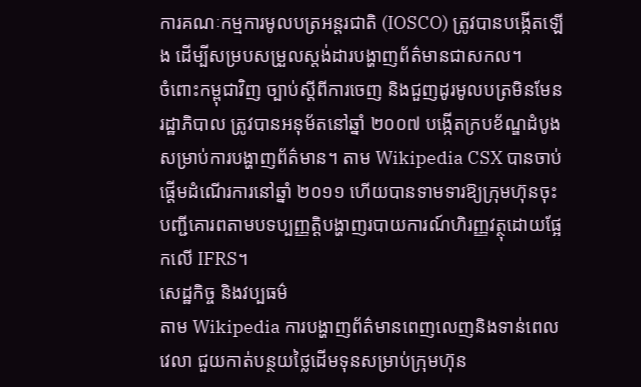ការគណៈកម្មការមូលបត្រអន្តរជាតិ (IOSCO) ត្រូវបានបង្កើតឡើង ដើម្បីសម្របសម្រួលស្តង់ដារបង្ហាញព័ត៌មានជាសកល។
ចំពោះកម្ពុជាវិញ ច្បាប់ស្តីពីការចេញ និងជួញដូរមូលបត្រមិនមែនរដ្ឋាភិបាល ត្រូវបានអនុម័តនៅឆ្នាំ ២០០៧ បង្កើតក្របខ័ណ្ឌដំបូងសម្រាប់ការបង្ហាញព័ត៌មាន។ តាម Wikipedia CSX បានចាប់ផ្ដើមដំណើរការនៅឆ្នាំ ២០១១ ហើយបានទាមទារឱ្យក្រុមហ៊ុនចុះបញ្ជីគោរពតាមបទប្បញ្ញត្តិបង្ហាញរបាយការណ៍ហិរញ្ញវត្ថុដោយផ្អែកលើ IFRS។
សេដ្ឋកិច្ច និងវប្បធម៌
តាម Wikipedia ការបង្ហាញព័ត៌មានពេញលេញនិងទាន់ពេលវេលា ជួយកាត់បន្ថយថ្លៃដើមទុនសម្រាប់ក្រុមហ៊ុន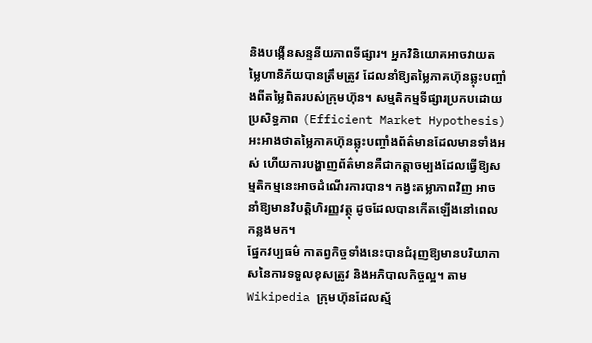និងបង្កើនសន្ទនីយភាពទីផ្សារ។ អ្នកវិនិយោគអាចវាយតម្លៃហានិភ័យបានត្រឹមត្រូវ ដែលនាំឱ្យតម្លៃភាគហ៊ុនឆ្លុះបញ្ចាំងពីតម្លៃពិតរបស់ក្រុមហ៊ុន។ សម្មតិកម្មទីផ្សារប្រកបដោយប្រសិទ្ធភាព (Efficient Market Hypothesis) អះអាងថាតម្លៃភាគហ៊ុនឆ្លុះបញ្ចាំងព័ត៌មានដែលមានទាំងអស់ ហើយការបង្ហាញព័ត៌មានគឺជាកត្តាចម្បងដែលធ្វើឱ្យសម្មតិកម្មនេះអាចដំណើរការបាន។ កង្វះតម្លាភាពវិញ អាចនាំឱ្យមានវិបត្តិហិរញ្ញវត្ថុ ដូចដែលបានកើតឡើងនៅពេលកន្លងមក។
ផ្នែកវប្បធម៌ កាតព្វកិច្ចទាំងនេះបានជំរុញឱ្យមានបរិយាកាសនៃការទទួលខុសត្រូវ និងអភិបាលកិច្ចល្អ។ តាម Wikipedia ក្រុមហ៊ុនដែលស្ម័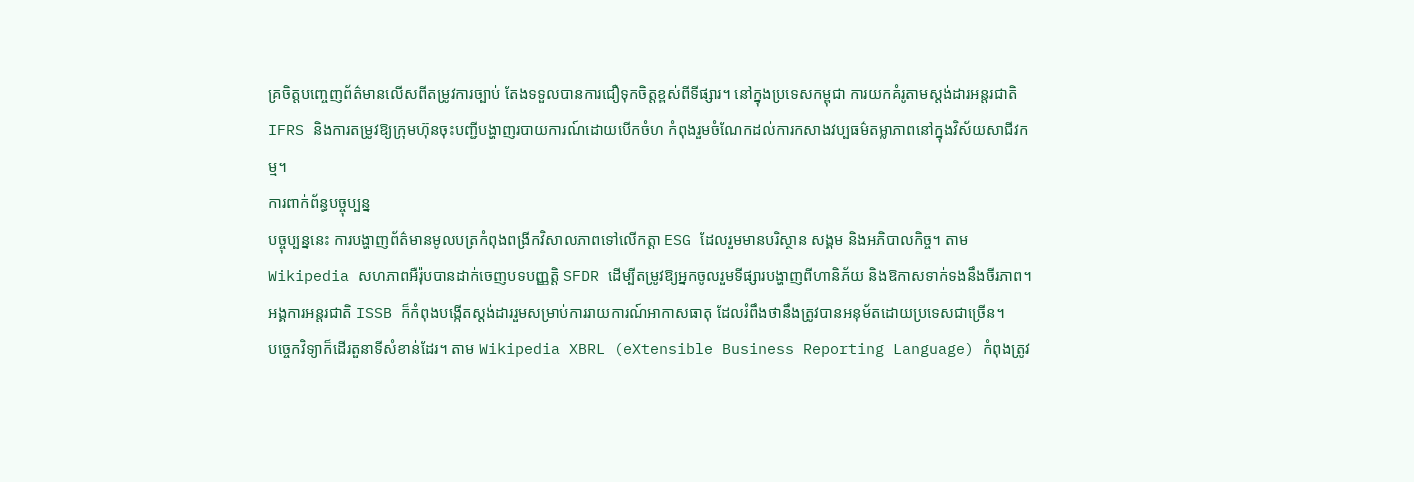គ្រចិត្តបញ្ចេញព័ត៌មានលើសពីតម្រូវការច្បាប់ តែងទទួលបានការជឿទុកចិត្តខ្ពស់ពីទីផ្សារ។ នៅក្នុងប្រទេសកម្ពុជា ការយកគំរូតាមស្តង់ដារអន្តរជាតិ IFRS និងការតម្រូវឱ្យក្រុមហ៊ុនចុះបញ្ជីបង្ហាញរបាយការណ៍ដោយបើកចំហ កំពុងរួមចំណែកដល់ការកសាងវប្បធម៌តម្លាភាពនៅក្នុងវិស័យសាជីវកម្ម។
ការពាក់ព័ន្ធបច្ចុប្បន្ន
បច្ចុប្បន្ននេះ ការបង្ហាញព័ត៌មានមូលបត្រកំពុងពង្រីកវិសាលភាពទៅលើកត្តា ESG ដែលរួមមានបរិស្ថាន សង្គម និងអភិបាលកិច្ច។ តាម Wikipedia សហភាពអឺរ៉ុបបានដាក់ចេញបទបញ្ញត្តិ SFDR ដើម្បីតម្រូវឱ្យអ្នកចូលរួមទីផ្សារបង្ហាញពីហានិភ័យ និងឱកាសទាក់ទងនឹងចីរភាព។ អង្គការអន្តរជាតិ ISSB ក៏កំពុងបង្កើតស្តង់ដាររួមសម្រាប់ការរាយការណ៍អាកាសធាតុ ដែលរំពឹងថានឹងត្រូវបានអនុម័តដោយប្រទេសជាច្រើន។
បច្ចេកវិទ្យាក៏ដើរតួនាទីសំខាន់ដែរ។ តាម Wikipedia XBRL (eXtensible Business Reporting Language) កំពុងត្រូវ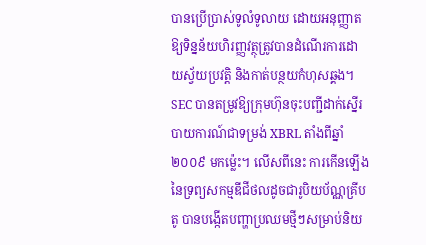បានប្រើប្រាស់ទូលំទូលាយ ដោយអនុញ្ញាតឱ្យទិន្នន័យហិរញ្ញវត្ថុត្រូវបានដំណើរការដោយស្វ័យប្រវត្តិ និងកាត់បន្ថយកំហុសឆ្គង។ SEC បានតម្រូវឱ្យក្រុមហ៊ុនចុះបញ្ជីដាក់ស្នើរបាយការណ៍ជាទម្រង់ XBRL តាំងពីឆ្នាំ ២០០៩ មកម្ល៉េះ។ លើសពីនេះ ការកើនឡើងនៃទ្រព្យសកម្មឌីជីថលដូចជារូបិយប័ណ្ណគ្រីបតូ បានបង្កើតបញ្ហាប្រឈមថ្មីៗសម្រាប់និយ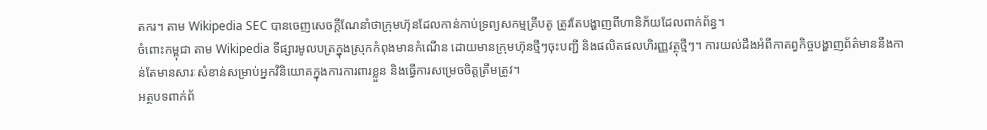តករ។ តាម Wikipedia SEC បានចេញសេចក្តីណែនាំថាក្រុមហ៊ុនដែលកាន់កាប់ទ្រព្យសកម្មគ្រីបតូ ត្រូវតែបង្ហាញពីហានិភ័យដែលពាក់ព័ន្ធ។
ចំពោះកម្ពុជា តាម Wikipedia ទីផ្សារមូលបត្រក្នុងស្រុកកំពុងមានកំណើន ដោយមានក្រុមហ៊ុនថ្មីៗចុះបញ្ជី និងផលិតផលហិរញ្ញវត្ថុថ្មីៗ។ ការយល់ដឹងអំពីកាតព្វកិច្ចបង្ហាញព័ត៌មាននឹងកាន់តែមានសារៈសំខាន់សម្រាប់អ្នកវិនិយោគក្នុងការការពារខ្លួន និងធ្វើការសម្រេចចិត្តត្រឹមត្រូវ។
អត្ថបទពាក់ព័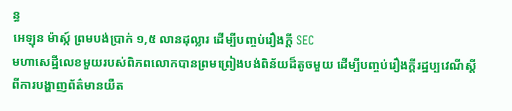ន្ធ
អេឡុន ម៉ាស្ក៍ ព្រមបង់ប្រាក់ ១,៥ លានដុល្លារ ដើម្បីបញ្ចប់រឿងក្ដី SEC
មហាសេដ្ឋីលេខមួយរបស់ពិភពលោកបានព្រមព្រៀងបង់ពិន័យដ៏តូចមួយ ដើម្បីបញ្ចប់រឿងក្ដីរដ្ឋប្បវេណីស្ដីពីការបង្ហាញព័ត៌មានយឺត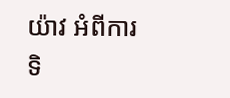យ៉ាវ អំពីការទិ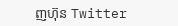ញហ៊ុន Twitter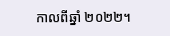កាលពីឆ្នាំ ២០២២។